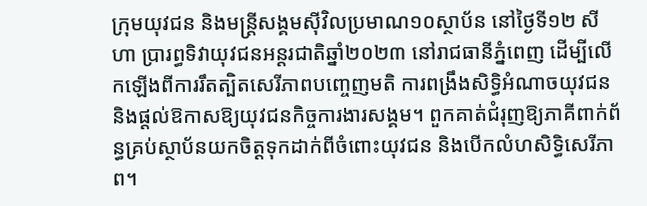ក្រុមយុវជន និងមន្ត្រីសង្គមស៊ីវិលប្រមាណ១០ស្ថាប័ន នៅថ្ងៃទី១២ សីហា ប្រារព្ធទិវាយុវជនអន្តរជាតិឆ្នាំ២០២៣ នៅរាជធានីភ្នំពេញ ដើម្បីលើកឡើងពីការរឹតត្បិតសេរីភាពបញ្ចេញមតិ ការពង្រឹងសិទ្ធិអំណាចយុវជន និងផ្ដល់ឱកាសឱ្យយុវជនកិច្ចការងារសង្គម។ ពួកគាត់ជំរុញឱ្យភាគីពាក់ព័ន្ធគ្រប់ស្ថាប័នយកចិត្តទុកដាក់ពីចំពោះយុវជន និងបើកលំហសិទ្ធិសេរីភាព។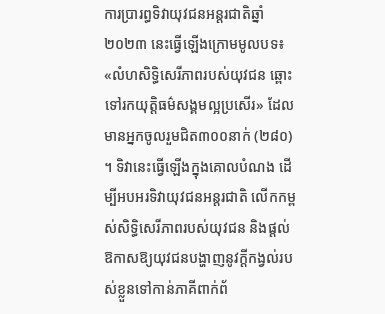ការប្រារព្ធទិវាយុវជនអន្តរជាតិឆ្នាំ២០២៣ នេះធ្វើឡើងក្រោមមូលបទ៖ «លំហសិទ្ធិសេរីភាពរបស់យុវជន ឆ្ពោះទៅរកយុត្តិធម៌សង្គមល្អប្រសើរ» ដែលមានអ្នកចូលរួមជិត៣០០នាក់ (២៨០) ។ ទិវានេះធ្វើឡើងក្នុងគោលបំណង ដើម្បីអបអរទិវាយុវជនអន្តរជាតិ លើកកម្ពស់សិទ្ធិសេរីភាពរបស់យុវជន និងផ្ដល់ឱកាសឱ្យយុវជនបង្ហាញនូវក្ដីកង្វល់របស់ខ្លួនទៅកាន់ភាគីពាក់ព័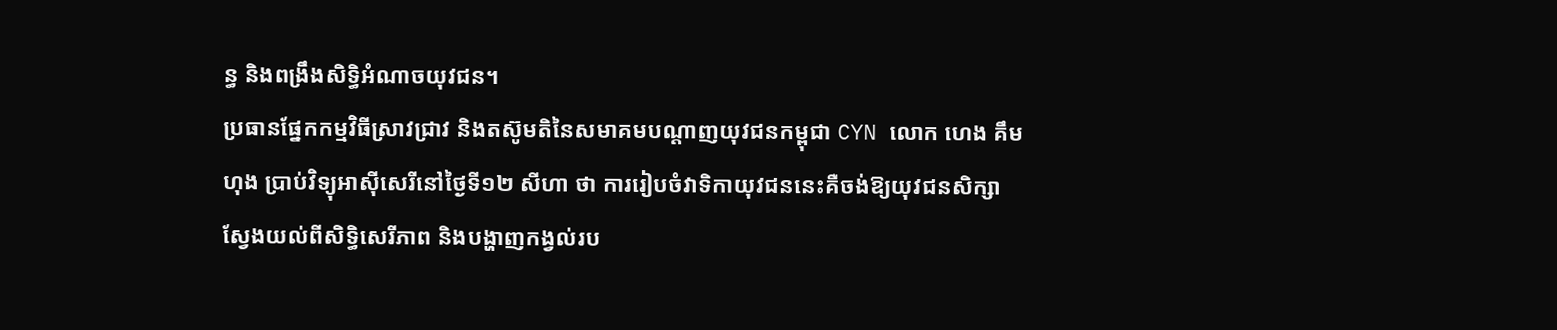ន្ធ និងពង្រឹងសិទ្ធិអំណាចយុវជន។
ប្រធានផ្នែកកម្មវិធីស្រាវជ្រាវ និងតស៊ូមតិនៃសមាគមបណ្ដាញយុវជនកម្ពុជា CYN លោក ហេង គឹមហុង ប្រាប់វិទ្យុអាស៊ីសេរីនៅថ្ងៃទី១២ សីហា ថា ការរៀបចំវាទិកាយុវជននេះគឺចង់ឱ្យយុវជនសិក្សាស្វែងយល់ពីសិទ្ធិសេរីភាព និងបង្ហាញកង្វល់រប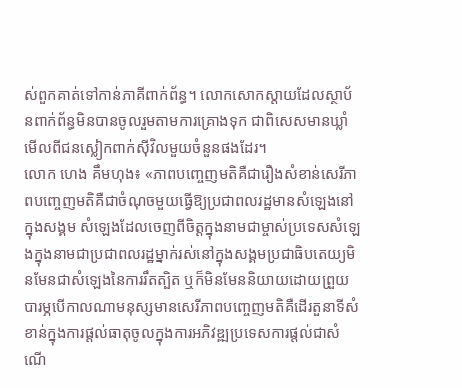ស់ពួកគាត់ទៅកាន់ភាគីពាក់ព័ន្ធ។ លោកសោកស្ដាយដែលស្ថាប័នពាក់ព័ន្ធមិនបានចូលរួមតាមការគ្រោងទុក ជាពិសេសមានឃ្លាំមើលពីជនស្លៀកពាក់ស៊ីវិលមួយចំនួនផងដែរ។
លោក ហេង គឹមហុង៖ «ភាពបញ្ចេញមតិគឺជារឿងសំខាន់សេរីភាពបញ្ចេញមតិគឺជាចំណុចមួយធ្វើឱ្យប្រជាពលរដ្ឋមានសំឡេងនៅក្នុងសង្គម សំឡេងដែលចេញពីចិត្តក្នុងនាមជាម្ចាស់ប្រទេសសំឡេងក្នុងនាមជាប្រជាពលរដ្ឋម្នាក់រស់នៅក្នុងសង្គមប្រជាធិបតេយ្យមិនមែនជាសំឡេងនៃការរឹតត្បិត ឬក៏មិនមែននិយាយដោយព្រួយបារម្ភបើកាលណាមនុស្សមានសេរីភាពបញ្ចេញមតិគឺដើរតួនាទីសំខាន់ក្នុងការផ្ដល់ធាតុចូលក្នុងការអភិវឌ្ឍប្រទេសការផ្ដល់ជាសំណើ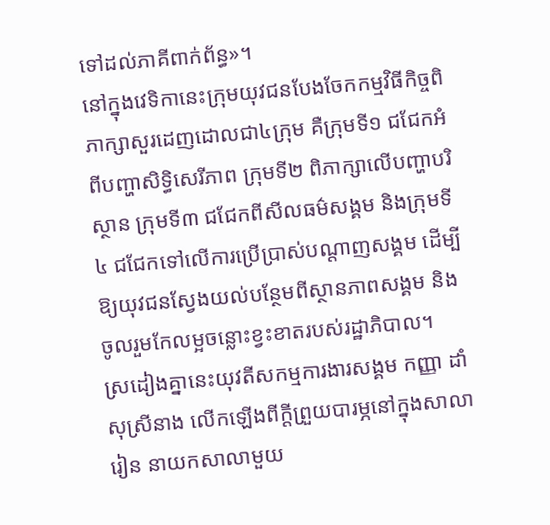ទៅដល់ភាគីពាក់ព័ន្ធ»។
នៅក្នុងវេទិកានេះក្រុមយុវជនបែងចែកកម្មវិធីកិច្ចពិភាក្សាសួរដេញដោលជា៤ក្រុម គឺក្រុមទី១ ជជែកអំពីបញ្ហាសិទ្ធិសេរីភាព ក្រុមទី២ ពិភាក្សាលើបញ្ហាបរិស្ថាន ក្រុមទី៣ ជជែកពីសីលធម៌សង្គម និងក្រុមទី៤ ជជែកទៅលើការប្រើប្រាស់បណ្ដាញសង្គម ដើម្បីឱ្យយុវជនស្វែងយល់បន្ថែមពីស្ថានភាពសង្គម និងចូលរួមកែលម្អចន្លោះខ្វះខាតរបស់រដ្ឋាភិបាល។
ស្រដៀងគ្នានេះយុវតីសកម្មការងារសង្គម កញ្ញា ដាំ សុស្រីនាង លើកឡើងពីក្ដីព្រួយបារម្ភនៅក្នុងសាលារៀន នាយកសាលាមួយ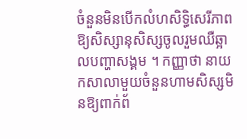ចំនួនមិនបើកលំហសិទ្ធិសេរីភាពឱ្យសិស្សានុសិស្សចូលរួមឈឺឆ្អាលបញ្ហាសង្គម ។ កញ្ញាថា នាយកសាលាមួយចំនួនហាមសិស្សមិនឱ្យពាក់ព័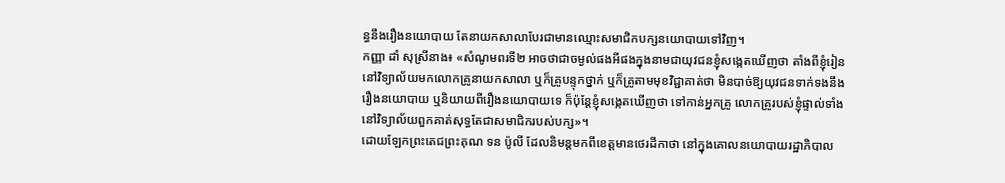ន្ធនឹងរឿងនយោបាយ តែនាយកសាលាបែរជាមានឈ្មោះសមាជិកបក្សនយោបាយទៅវិញ។
កញ្ញា ដាំ សុស្រីនាង៖ «សំណូមពរទី២ អាចថាជាចម្ងល់ផងអីផងក្នុងនាមជាយុវជនខ្ញុំសង្កេតឃើញថា តាំងពីខ្ញុំរៀននៅវិទ្យាល័យមកលោកគ្រូនាយកសាលា ឬក៏គ្រូបន្ទុកថ្នាក់ ឬក៏គ្រូតាមមុខវិជ្ជាគាត់ថា មិនបាច់ឱ្យយុវជនទាក់ទងនឹងរឿងនយោបាយ ឬនិយាយពីរឿងនយោបាយទេ ក៏ប៉ុន្តែខ្ញុំសង្កេតឃើញថា ទៅកាន់អ្នកគ្រូ លោកគ្រូរបស់ខ្ញុំផ្ទាល់ទាំងនៅវិទ្យាល័យពួកគាត់សុទ្ធតែជាសមាជិករបស់បក្ស»។
ដោយឡែកព្រះតេជព្រះគុណ ទន ប៉ូលី ដែលនិមន្តមកពីខេត្តមានថេរដីកាថា នៅក្នុងគោលនយោបាយរដ្ឋាភិបាល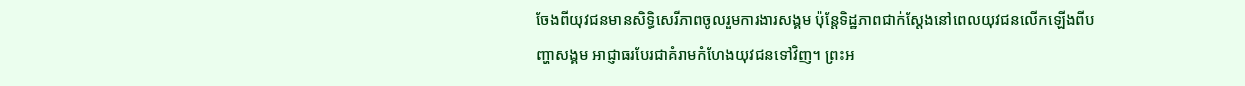ចែងពីយុវជនមានសិទ្ធិសេរីភាពចូលរួមការងារសង្គម ប៉ុន្តែទិដ្ឋភាពជាក់ស្ដែងនៅពេលយុវជនលើកឡើងពីបញ្ហាសង្គម អាជ្ញាធរបែរជាគំរាមកំហែងយុវជនទៅវិញ។ ព្រះអ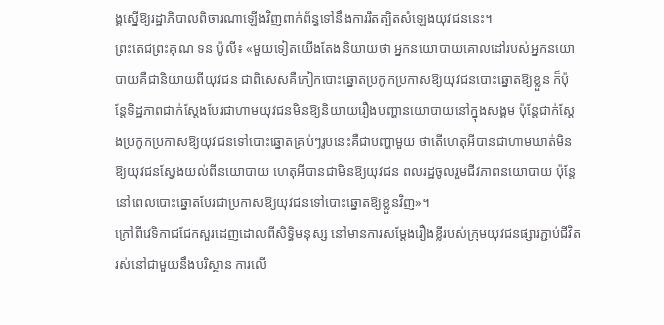ង្គស្នើឱ្យរដ្ឋាភិបាលពិចារណាឡើងវិញពាក់ព័ន្ធទៅនឹងការរឹតត្បិតសំឡេងយុវជននេះ។
ព្រះតេជព្រះគុណ ទន ប៉ូលី៖ «មួយទៀតយើងតែងនិយាយថា អ្នកនយោបាយគោលដៅរបស់អ្នកនយោបាយគឺជានិយាយពីយុវជន ជាពិសេសគឺកៀកបោះឆ្នោតប្រកូកប្រកាសឱ្យយុវជនបោះឆ្នោតឱ្យខ្លួន ក៏ប៉ុន្តែទិដ្ឋភាពជាក់ស្ដែងបែរជាហាមយុវជនមិនឱ្យនិយាយរឿងបញ្ហានយោបាយនៅក្នុងសង្គម ប៉ុន្តែជាក់ស្ដែងប្រកូកប្រកាសឱ្យយុវជនទៅបោះឆ្នោតគ្រប់ៗរូបនេះគឺជាបញ្ហាមួយ ថាតើហេតុអីបានជាហាមឃាត់មិនឱ្យយុវជនស្វែងយល់ពីនយោបាយ ហេតុអីបានជាមិនឱ្យយុវជន ពលរដ្ឋចូលរួមជីវភាពនយោបាយ ប៉ុន្តែនៅពេលបោះឆ្នោតបែរជាប្រកាសឱ្យយុវជនទៅបោះឆ្នោតឱ្យខ្លួនវិញ»។
ក្រៅពីវេទិកាជជែកសួរដេញដោលពីសិទ្ធិមនុស្ស នៅមានការសម្ដែងរឿងខ្លីរបស់ក្រុមយុវជនផ្សារភ្ជាប់ជីវិតរស់នៅជាមួយនឹងបរិស្ថាន ការលើ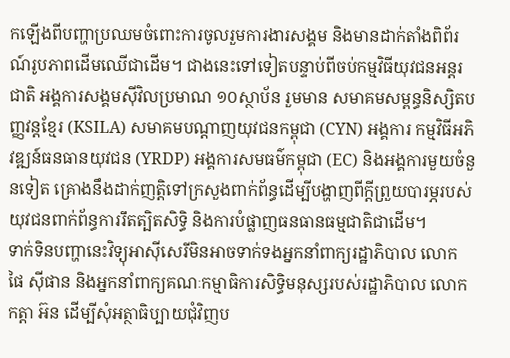កឡើងពីបញ្ហាប្រឈមចំពោះការចូលរួមការងារសង្គម និងមានដាក់តាំងពិព័រណ៍រូបភាពដើមឈើជាដើម។ ជាងនេះទៅទៀតបន្ទាប់ពីចប់កម្មវិធីយុវជនអន្តរជាតិ អង្គការសង្គមស៊ីវិលប្រមាណ ១០ស្ថាប័ន រួមមាន សមាគមសម្ពន្ធនិស្សិតបញ្ញវន្តខ្មែរ (KSILA) សមាគមបណ្ដាញយុវជនកម្ពុជា (CYN) អង្គការ កម្មវិធីអភិវឌ្ឍន៍ធនធានយុវជន (YRDP) អង្គការសមធម៌កម្ពុជា (EC) និងអង្គការមួយចំនួនទៀត គ្រោងនឹងដាក់ញត្តិទៅក្រសួងពាក់ព័ន្ធដើម្បីបង្ហាញពីក្ដីព្រួយបារម្ភរបស់យុវជនពាក់ព័ន្ធការរឹតត្បិតសិទ្ធិ និងការបំផ្លាញធនធានធម្មជាតិជាដើម។
ទាក់ទិនបញ្ហានេះវិទ្យុអាស៊ីសេរីមិនអាចទាក់ទងអ្នកនាំពាក្យរដ្ឋាភិបាល លោក ផៃ ស៊ីផាន និងអ្នកនាំពាក្យគណៈកម្មាធិការសិទ្ធិមនុស្សរបស់រដ្ឋាភិបាល លោក កត្តា អ៊ន ដើម្បីសុំអត្ថាធិប្បាយជុំវិញប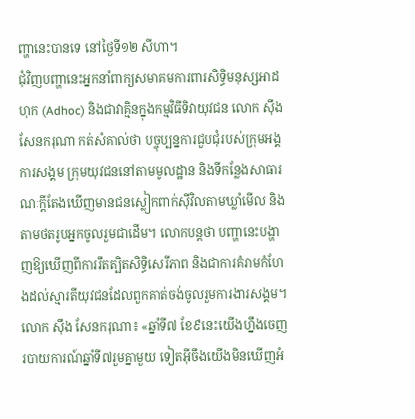ញ្ហានេះបានទេ នៅថ្ងៃទី១២ សីហា។
ជុំវិញបញ្ហានេះអ្នកនាំពាក្យសមាគមការពារសិទ្ធិមនុស្សអាដហុក (Adhoc) និងជាវាគ្មិនក្នុងកម្មវិធីទិវាយុវជន លោក ស៊ឹង សែនករុណា កត់សំគាល់ថា បច្ចុប្បន្នការជួបជុំរបស់ក្រុមអង្គការសង្គម ក្រុមយុវជននៅតាមមូលដ្ឋាន និងទីកន្លែងសាធារណៈក្ដីតែងឃើញមានជនស្លៀកពាក់ស៊ីវិលតាមឃ្លាំមើល និងតាមថតរូបអ្នកចូលរួមជាដើម។ លោកបន្តថា បញ្ហានេះបង្ហាញឱ្យឃើញពីការរឹតត្បិតសិទ្ធិសេរីភាព និងជាការគំរាមកំហែងដល់ស្មារតីយុវជនដែលពួកគាត់ចង់ចូលរួមការងារសង្គម។
លោក ស៊ឹង សែនករុណា៖ «ឆ្នាំទី៧ ខែ៩នេះយើងហ្នឹងចេញរបាយការណ៍ឆ្នាំទី៧រួមគ្នាមួយ ទៀតអ៊ីចឹងយើងមិនឃើញអំ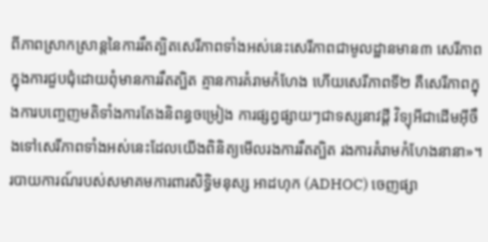ពីភាពស្រាកស្រាន្តនៃការរឹតត្បិតសេរីភាពទាំងអស់នេះសេរីភាពជាមូលដ្ឋានមាន៣ សេរីភាពក្នុងការជួបជុំដោយពុំមានការរឹតត្បិត គ្មានការគំរាមកំហែង ហើយសេរីភាពទី២ គឺសេរីភាពក្នុងការបញ្ចេញមតិទាំងការតែងនិពន្ធចម្រៀង ការផ្សព្វផ្សាយៗជាទស្សនាវដ្ដី វិទ្យុអីជាដើមអ៊ីចឹងទៅសេរីភាពទាំងអស់នេះដែលយើងពិនិត្យមើលរងការរឹតត្បិត រងការគំរាមកំហែងនានា»។
របាយការណ៍របស់សមាគមការពារសិទ្ធិមនុស្ស អាដហុក (ADHOC) ចេញផ្សា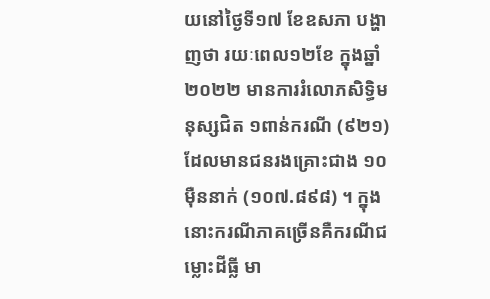យនៅថ្ងៃទី១៧ ខែឧសភា បង្ហាញថា រយៈពេល១២ខែ ក្នុងឆ្នាំ២០២២ មានការរំលោភសិទ្ធិមនុស្សជិត ១ពាន់ករណី (៩២១) ដែលមានជនរងគ្រោះជាង ១០ម៉ឺននាក់ (១០៧.៨៩៨) ។ ក្នុងនោះករណីភាគច្រើនគឺករណីជម្លោះដីធ្លី មា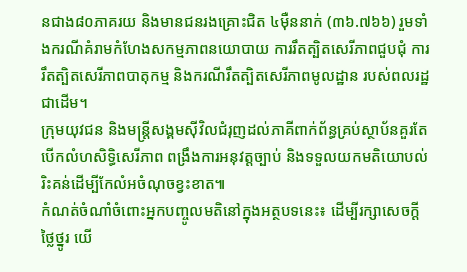នជាង៨០ភាគរយ និងមានជនរងគ្រោះជិត ៤ម៉ឺននាក់ (៣៦.៧៦៦) រួមទាំងករណីគំរាមកំហែងសកម្មភាពនយោបាយ ការរឹតត្បិតសេរីភាពជួបជុំ ការរឹតត្បិតសេរីភាពបាតុកម្ម និងករណីរឹតត្បិតសេរីភាពមូលដ្ឋាន របស់ពលរដ្ឋជាដើម។
ក្រុមយុវជន និងមន្ត្រីសង្គមស៊ីវិលជំរុញដល់ភាគីពាក់ព័ន្ធគ្រប់ស្ថាប័នគួរតែបើកលំហសិទ្ធិសេរីភាព ពង្រឹងការអនុវត្តច្បាប់ និងទទួលយកមតិយោបល់រិះគន់ដើម្បីកែលំអចំណុចខ្វះខាត៕
កំណត់ចំណាំចំពោះអ្នកបញ្ចូលមតិនៅក្នុងអត្ថបទនេះ៖ ដើម្បីរក្សាសេចក្ដីថ្លៃថ្នូរ យើ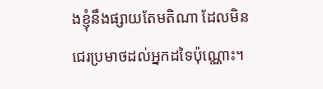ងខ្ញុំនឹងផ្សាយតែមតិណា ដែលមិនជេរប្រមាថដល់អ្នកដទៃប៉ុណ្ណោះ។